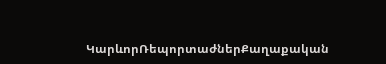ԿարևորՌեպորտաժներՔաղաքական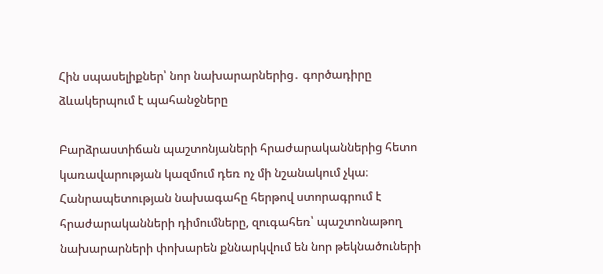Հին սպասելիքներ՝ նոր նախարարներից․ գործադիրը ձևակերպում է պահանջները

Բարձրաստիճան պաշտոնյաների հրաժարականներից հետո կառավարության կազմում դեռ ոչ մի նշանակում չկա։ Հանրապետության նախագահը հերթով ստորագրում է հրաժարականների դիմումները, զուգահեռ՝ պաշտոնաթող նախարարների փոխարեն քննարկվում են նոր թեկնածուների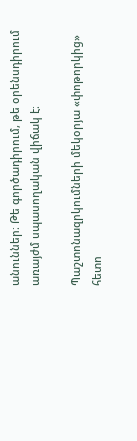անուններ։ Թե գործադիրում, թե օրենսդիրում առայժմ սպասողական վիճակ է։

Պաշտոնազրկումների մեկօրյա «փոթորկից» հետո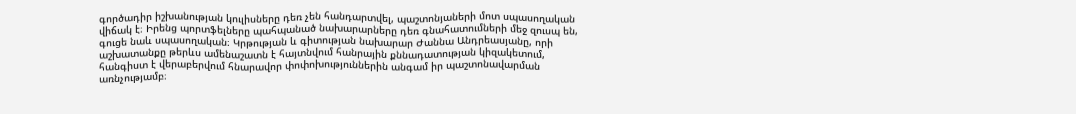գործադիր իշխանության կուլիսները դեռ չեն հանդարտվել, պաշտոնյաների մոտ սպասողական վիճակ է։ Իրենց պորտֆելները պահպանած նախարարները դեռ գնահատումների մեջ զուսպ են, գուցե նաև սպասողական։ Կրթության և գիտության նախարար Ժաննա Անդրեասյանը, որի աշխատանքը թերևս ամենաշատն է հայտնվում հանրային քննադատության կիզակետում, հանգիստ է վերաբերվում հնարավոր փոփոխություններին անգամ իր պաշտոնավարման առնչությամբ։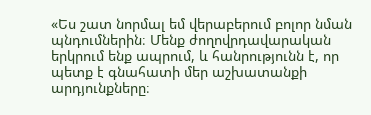«Ես շատ նորմալ եմ վերաբերում բոլոր նման պնդումներին։ Մենք ժողովրդավարական երկրում ենք ապրում, և հանրությունն է, որ պետք է գնահատի մեր աշխատանքի արդյունքները։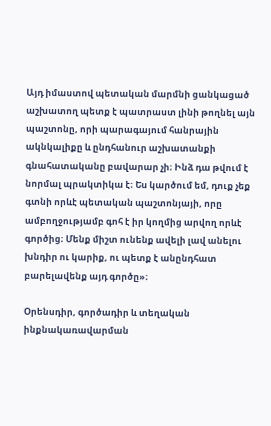Այդ իմաստով պետական մարմնի ցանկացած աշխատող պետք է պատրաստ լինի թողնել այն պաշտոնը, որի պարագայում հանրային ակնկալիքը և ընդհանուր աշխատանքի գնահատականը բավարար չի։ Ինձ դա թվում է նորմալ պրակտիկա է։ Ես կարծում եմ, դուք չեք գտնի որևէ պետական պաշտոնյայի, որը ամբողջությամբ գոհ է իր կողմից արվող որևէ գործից։ Մենք միշտ ունենք ավելի լավ անելու խնդիր ու կարիք, ու պետք է անընդհատ բարելավենք այդ գործը»։

Օրենսդիր, գործադիր և տեղական ինքնակառավարման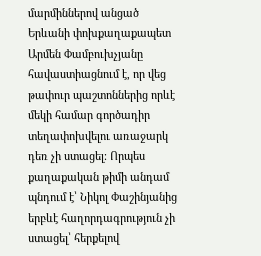մարմիններով անցած Երևանի փոխքաղաքապետ Արմեն Փամբուխչյանը հավաստիացնում է, որ վեց թափուր պաշտոններից որևէ մեկի համար գործադիր տեղափոխվելու առաջարկ դեռ չի ստացել։ Որպես քաղաքական թիմի անդամ պնդում է՝ Նիկոլ Փաշինյանից երբևէ հաղորդագրություն չի ստացել՝ հերքելով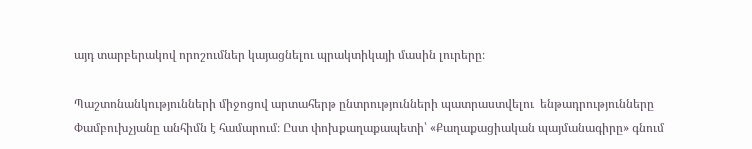այդ տարբերակով որոշումներ կայացնելու պրակտիկայի մասին լուրերը։

Պաշտոնանկությունների միջոցով արտահերթ ընտրությունների պատրաստվելու  ենթադրությունները Փամբուխչյանը անհիմն է համարում։ Ըստ փոխքաղաքապետի՝ «Քաղաքացիական պայմանագիրը» գնում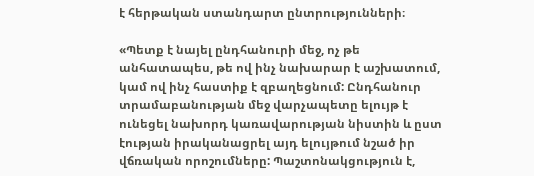է հերթական ստանդարտ ընտրությունների։

«Պետք է նայել ընդհանուրի մեջ, ոչ թե անհատապես, թե ով ինչ նախարար է աշխատում, կամ ով ինչ հաստիք է զբաղեցնում: Ընդհանուր տրամաբանության մեջ վարչապետը ելույթ է ունեցել նախորդ կառավարության նիստին և ըստ էության իրականացրել այդ ելույթում նշած իր վճռական որոշումները: Պաշտոնակցություն է,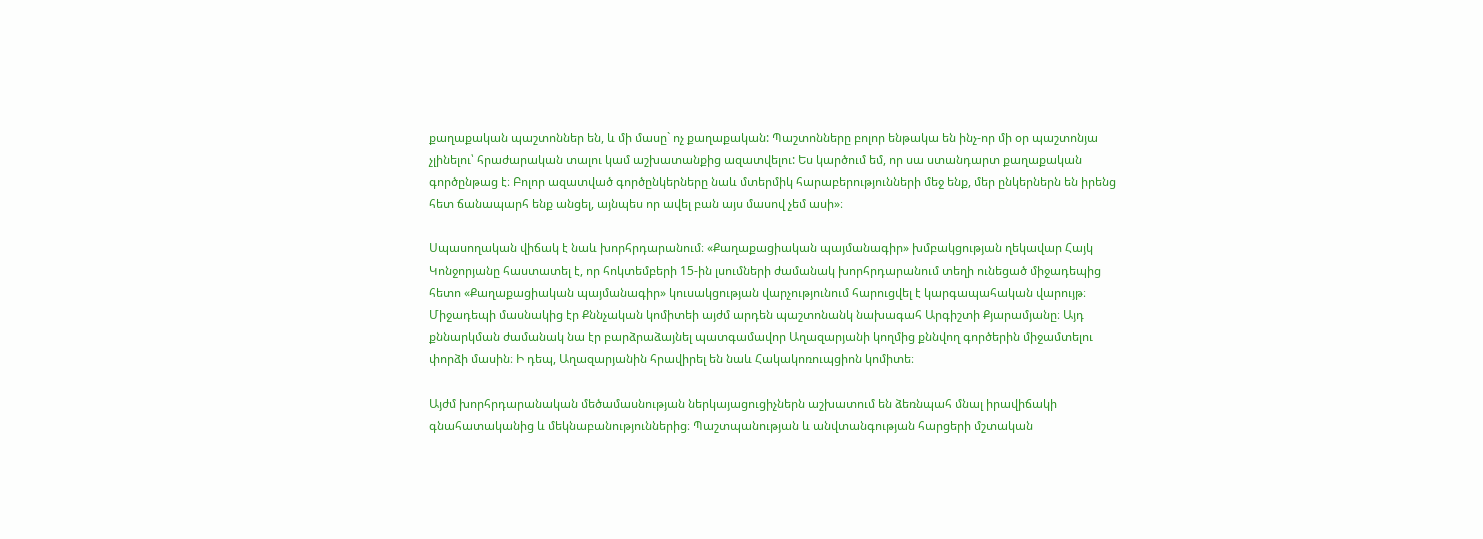քաղաքական պաշտոններ են, և մի մասը` ոչ քաղաքական: Պաշտոնները բոլոր ենթակա են ինչ-որ մի օր պաշտոնյա չլինելու՝ հրաժարական տալու կամ աշխատանքից ազատվելու: Ես կարծում եմ, որ սա ստանդարտ քաղաքական գործընթաց է։ Բոլոր ազատված գործընկերները նաև մտերմիկ հարաբերությունների մեջ ենք, մեր ընկերներն են իրենց հետ ճանապարհ ենք անցել, այնպես որ ավել բան այս մասով չեմ ասի»։

Սպասողական վիճակ է նաև խորհրդարանում։ «Քաղաքացիական պայմանագիր» խմբակցության ղեկավար Հայկ Կոնջորյանը հաստատել է, որ հոկտեմբերի 15-ին լսումների ժամանակ խորհրդարանում տեղի ունեցած միջադեպից հետո «Քաղաքացիական պայմանագիր» կուսակցության վարչությունում հարուցվել է կարգապահական վարույթ։ Միջադեպի մասնակից էր Քննչական կոմիտեի այժմ արդեն պաշտոնանկ նախագահ Արգիշտի Քյարամյանը։ Այդ քննարկման ժամանակ նա էր բարձրաձայնել պատգամավոր Աղազարյանի կողմից քննվող գործերին միջամտելու փորձի մասին։ Ի դեպ, Աղազարյանին հրավիրել են նաև Հակակոռուպցիոն կոմիտե։

Այժմ խորհրդարանական մեծամասնության ներկայացուցիչներն աշխատում են ձեռնպահ մնալ իրավիճակի գնահատականից և մեկնաբանություններից։ Պաշտպանության և անվտանգության հարցերի մշտական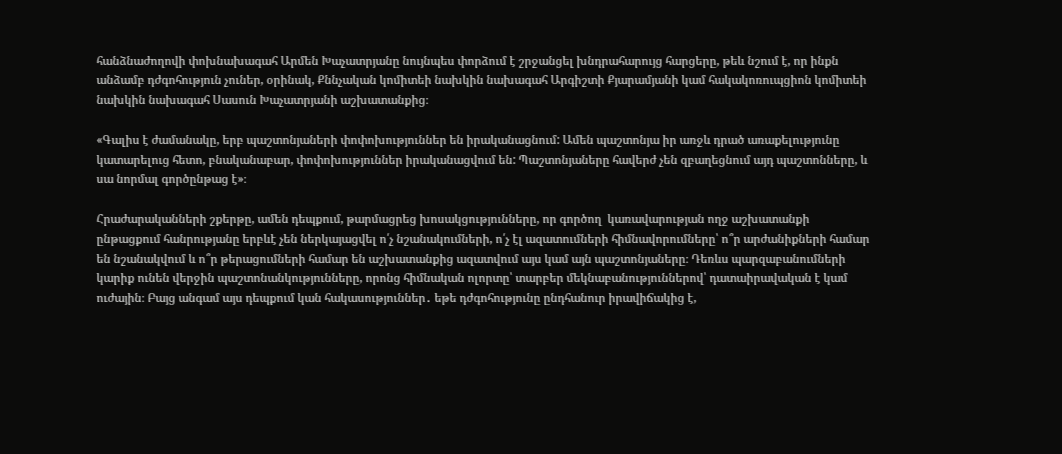հանձնաժողովի փոխնախագահ Արմեն Խաչատրյանը նույնպես փորձում է շրջանցել խնդրահարույց հարցերը, թեև նշում է, որ ինքն անձամբ դժգոհություն չուներ, օրինակ, Քննչական կոմիտեի նախկին նախագահ Արգիշտի Քյարամյանի կամ հակակոռուպցիոն կոմիտեի նախկին նախագահ Սասուն Խաչատրյանի աշխատանքից։

«Գալիս է ժամանակը, երբ պաշտոնյաների փոփոխություններ են իրականացնում: Ամեն պաշտոնյա իր առջև դրած առաքելությունը կատարելուց հետո, բնականաբար, փոփոխություններ իրականացվում են: Պաշտոնյաները հավերժ չեն զբաղեցնում այդ պաշտոնները, և սա նորմալ գործընթաց է»։

Հրաժարականների շքերթը, ամեն դեպքում, թարմացրեց խոսակցությունները, որ գործող  կառավարության ողջ աշխատանքի ընթացքում հանրությանը երբևէ չեն ներկայացվել ո՛չ նշանակումների, ո՛չ էլ ազատումների հիմնավորումները՝ ո՞ր արժանիքների համար են նշանակվում և ո՞ր թերացումների համար են աշխատանքից ազատվում այս կամ այն պաշտոնյաները։ Դեռևս պարզաբանումների կարիք ունեն վերջին պաշտոնանկությունները, որոնց հիմնական ոլորտը՝ տարբեր մեկնաբանություններով՝ դատաիրավական է կամ ուժային։ Բայց անգամ այս դեպքում կան հակասություններ․ եթե դժգոհությունը ընդհանուր իրավիճակից է,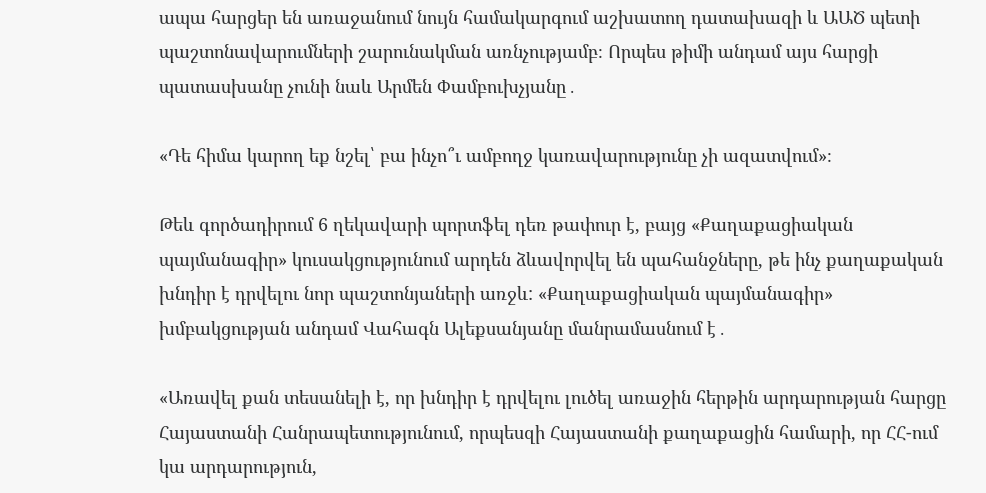ապա հարցեր են առաջանում նույն համակարգում աշխատող դատախազի և ԱԱԾ պետի պաշտոնավարումների շարունակման առնչությամբ։ Որպես թիմի անդամ այս հարցի պատասխանը չունի նաև Արմեն Փամբուխչյանը․

«Դե հիմա կարող եք նշել՝ բա ինչո՞ւ ամբողջ կառավարությունը չի ազատվում»։

Թեև գործադիրում 6 ղեկավարի պորտֆել դեռ թափուր է, բայց «Քաղաքացիական պայմանագիր» կուսակցությունում արդեն ձևավորվել են պահանջները, թե ինչ քաղաքական խնդիր է դրվելու նոր պաշտոնյաների առջև: «Քաղաքացիական պայմանագիր» խմբակցության անդամ Վահագն Ալեքսանյանը մանրամասնում է․

«Առավել քան տեսանելի է, որ խնդիր է դրվելու լուծել առաջին հերթին արդարության հարցը Հայաստանի Հանրապետությունում, որպեսզի Հայաստանի քաղաքացին համարի, որ ՀՀ-ում կա արդարություն,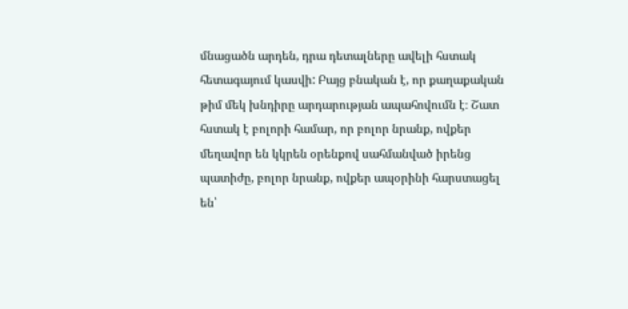մնացածն արդեն, դրա դետալները ավելի հստակ հետագայում կասվի: Բայց բնական է, որ քաղաքական թիմ մեկ խնդիրը արդարության ապահովումն է։ Շատ հստակ է բոլորի համար, որ բոլոր նրանք, ովքեր մեղավոր են կկրեն օրենքով սահմանված իրենց պատիժը, բոլոր նրանք, ովքեր ապօրինի հարստացել են՝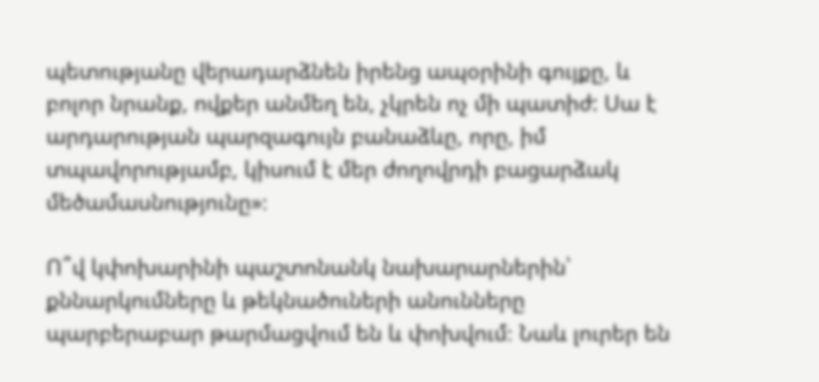պետությանը վերադարձնեն իրենց ապօրինի գույքը, և բոլոր նրանք, ովքեր անմեղ են, չկրեն ոչ մի պատիժ: Սա է արդարության պարզագույն բանաձևը, որը, իմ տպավորությամբ, կիսում է մեր ժողովրդի բացարձակ մեծամասնությունը»։

Ո՞վ կփոխարինի պաշտոնանկ նախարարներին՝ քննարկումները և թեկնածուների անունները պարբերաբար թարմացվում են և փոխվում։ Նաև լուրեր են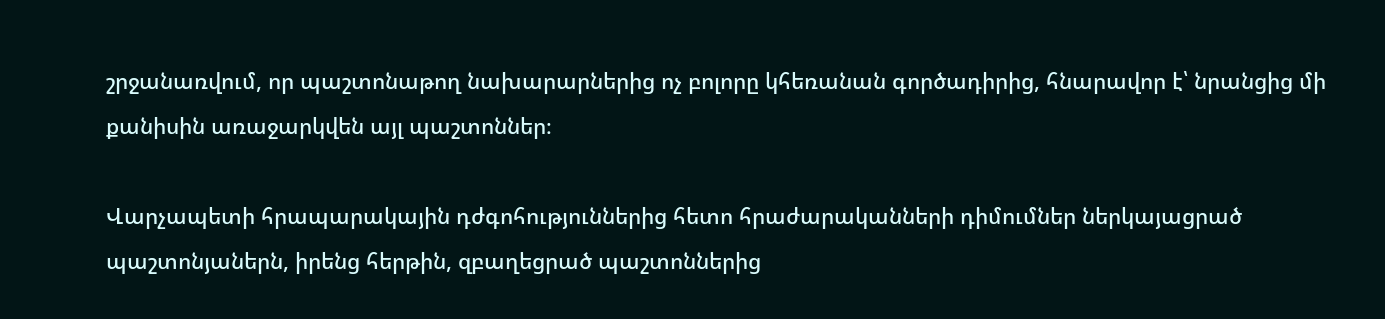շրջանառվում, որ պաշտոնաթող նախարարներից ոչ բոլորը կհեռանան գործադիրից, հնարավոր է՝ նրանցից մի քանիսին առաջարկվեն այլ պաշտոններ։

Վարչապետի հրապարակային դժգոհություններից հետո հրաժարականների դիմումներ ներկայացրած պաշտոնյաներն, իրենց հերթին, զբաղեցրած պաշտոններից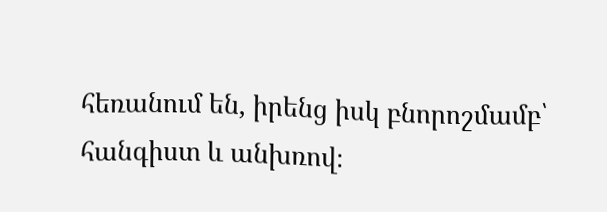հեռանում են, իրենց իսկ բնորոշմամբ՝ հանգիստ և անխռով։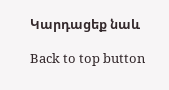Կարդացեք նաև

Back to top button